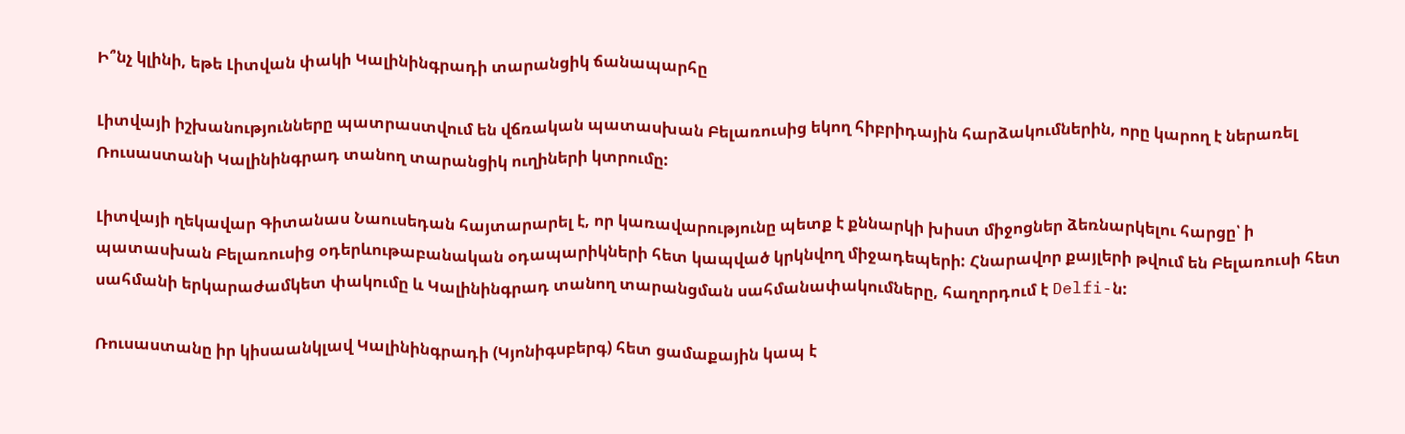Ի՞նչ կլինի, եթե Լիտվան փակի Կալինինգրադի տարանցիկ ճանապարհը

Լիտվայի իշխանությունները պատրաստվում են վճռական պատասխան Բելառուսից եկող հիբրիդային հարձակումներին, որը կարող է ներառել Ռուսաստանի Կալինինգրադ տանող տարանցիկ ուղիների կտրումը:

Լիտվայի ղեկավար Գիտանաս Նաուսեդան հայտարարել է, որ կառավարությունը պետք է քննարկի խիստ միջոցներ ձեռնարկելու հարցը՝ ի պատասխան Բելառուսից օդերևութաբանական օդապարիկների հետ կապված կրկնվող միջադեպերի: Հնարավոր քայլերի թվում են Բելառուսի հետ սահմանի երկարաժամկետ փակումը և Կալինինգրադ տանող տարանցման սահմանափակումները, հաղորդում է Delfi-ն:

Ռուսաստանը իր կիսաանկլավ Կալինինգրադի (Կյոնիգսբերգ) հետ ցամաքային կապ է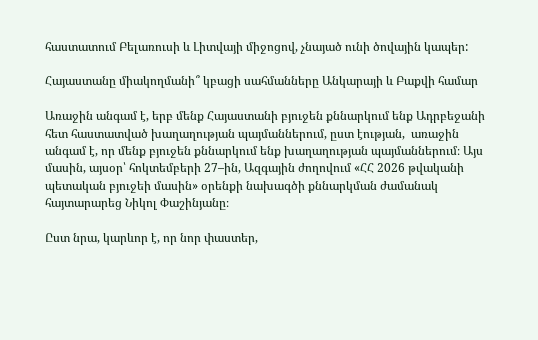հաստատում Բելառուսի և Լիտվայի միջոցով, չնայած ունի ծովային կապեր:

Հայաստանը միակողմանի՞ կբացի սահմանները Անկարայի և Բաքվի համար

Առաջին անգամ է, երբ մենք Հայաստանի բյուջեն քննարկում ենք Ադրբեջանի հետ հաստատված խաղաղության պայմաններում, ըստ էության,  առաջին անգամ է, որ մենք բյուջեն քննարկում ենք խաղաղության պայմաններում։ Այս մասին, այսօր՝ հոկտեմբերի 27–ին, Ազգային ժողովում «ՀՀ 2026 թվականի պետական բյուջեի մասին» օրենքի նախագծի քննարկման ժամանակ հայտարարեց Նիկոլ Փաշինյանը։

Ըստ նրա, կարևոր է, որ նոր փաստեր,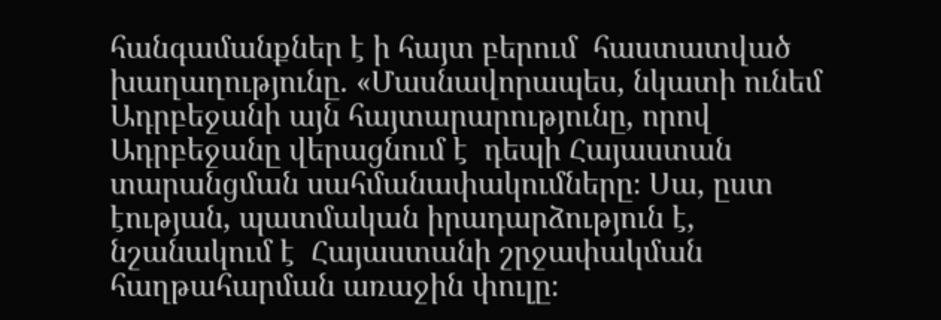հանգամանքներ է ի հայտ բերում  հաստատված խաղաղությունը. «Մասնավորապես, նկատի ունեմ Ադրբեջանի այն հայտարարությունը, որով Ադրբեջանը վերացնում է  դեպի Հայաստան  տարանցման սահմանափակումները։ Սա, ըստ էության, պատմական իրադարձություն է, նշանակում է  Հայաստանի շրջափակման հաղթահարման առաջին փուլը։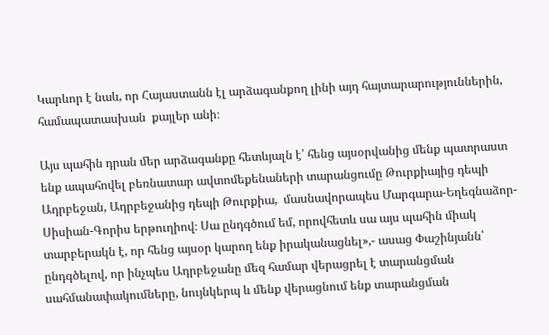Կարևոր է նաև, որ Հայաստանն էլ արձագանքող լինի այդ հայտարարություններին, համապատասխան  քայլեր անի։

Այս պահին դրան մեր արձագանքը հետևյալն է՝ հենց այսօրվանից մենք պատրաստ ենք ապահովել բեռնատար ավտոմեքենաների տարանցումը Թուրքիայից դեպի Ադրբեջան, Ադրբեջանից դեպի Թուրքիա,  մասնավորապես Մարգարա-Եղեգնաձոր-Սիսիան-Գորիս երթուղիով։ Սա ընդգծում եմ, որովհետև սա այս պահին միակ տարբերակն է, որ հենց այսօր կարող ենք իրականացնել»,- ասաց Փաշինյանն՝ ընդգծելով, որ ինչպես Ադրբեջանը մեզ համար վերացրել է տարանցման սահմանափակումները, նույնկերպ և մենք վերացնում ենք տարանցման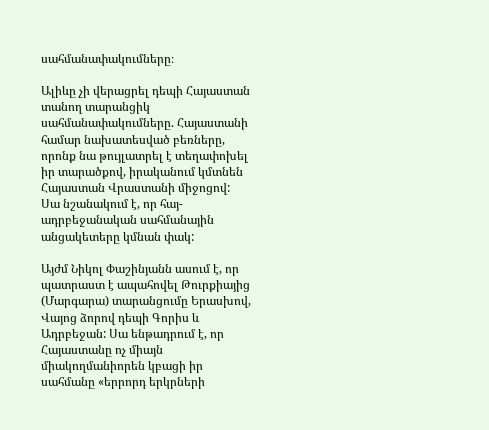սահմանափակումները։

Ալիևը չի վերացրել դեպի Հայաստան տանող տարանցիկ սահմանափակումները. Հայաստանի համար նախատեսված բեռները, որոնք նա թույլատրել է տեղափոխել իր տարածքով, իրականում կմտնեն Հայաստան Վրաստանի միջոցով: Սա նշանակում է, որ հայ-ադրբեջանական սահմանային անցակետերը կմնան փակ:

Այժմ Նիկոլ Փաշինյանն ասում է, որ պատրաստ է ապահովել Թուրքիայից (Մարգարա) տարանցումը Երասխով, Վայոց ձորով դեպի Գորիս և Ադրբեջան: Սա ենթադրում է, որ Հայաստանը ոչ միայն միակողմանիորեն կբացի իր սահմանը «երրորդ երկրների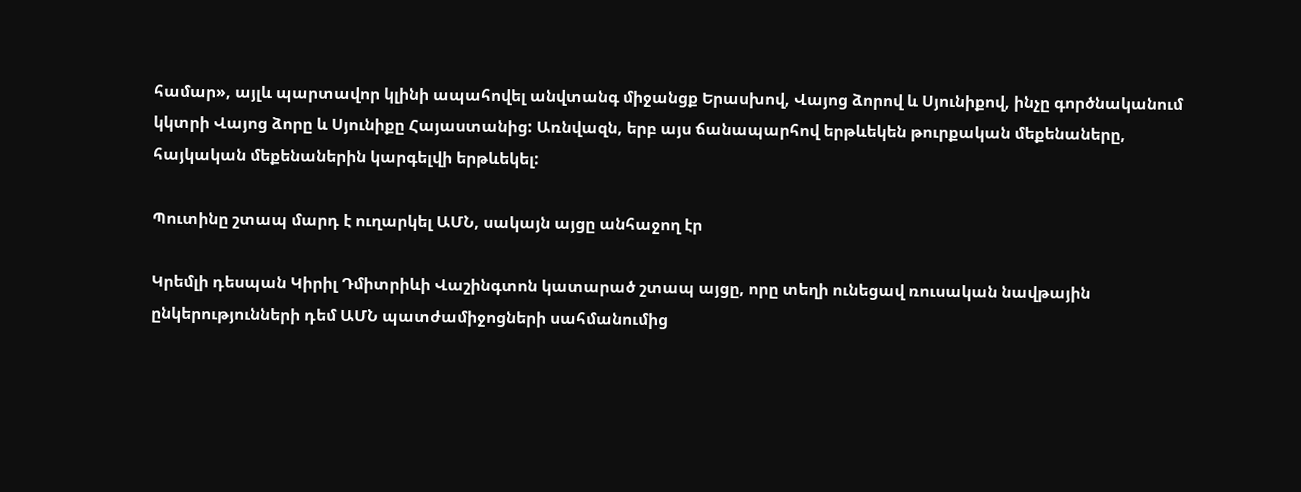համար», այլև պարտավոր կլինի ապահովել անվտանգ միջանցք Երասխով, Վայոց ձորով և Սյունիքով, ինչը գործնականում կկտրի Վայոց ձորը և Սյունիքը Հայաստանից: Առնվազն, երբ այս ճանապարհով երթևեկեն թուրքական մեքենաները, հայկական մեքենաներին կարգելվի երթևեկել:

Պուտինը շտապ մարդ է ուղարկել ԱՄՆ, սակայն այցը անհաջող էր

Կրեմլի դեսպան Կիրիլ Դմիտրիևի Վաշինգտոն կատարած շտապ այցը, որը տեղի ունեցավ ռուսական նավթային ընկերությունների դեմ ԱՄՆ պատժամիջոցների սահմանումից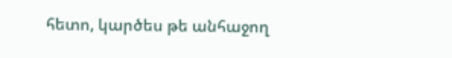հետո, կարծես թե անհաջող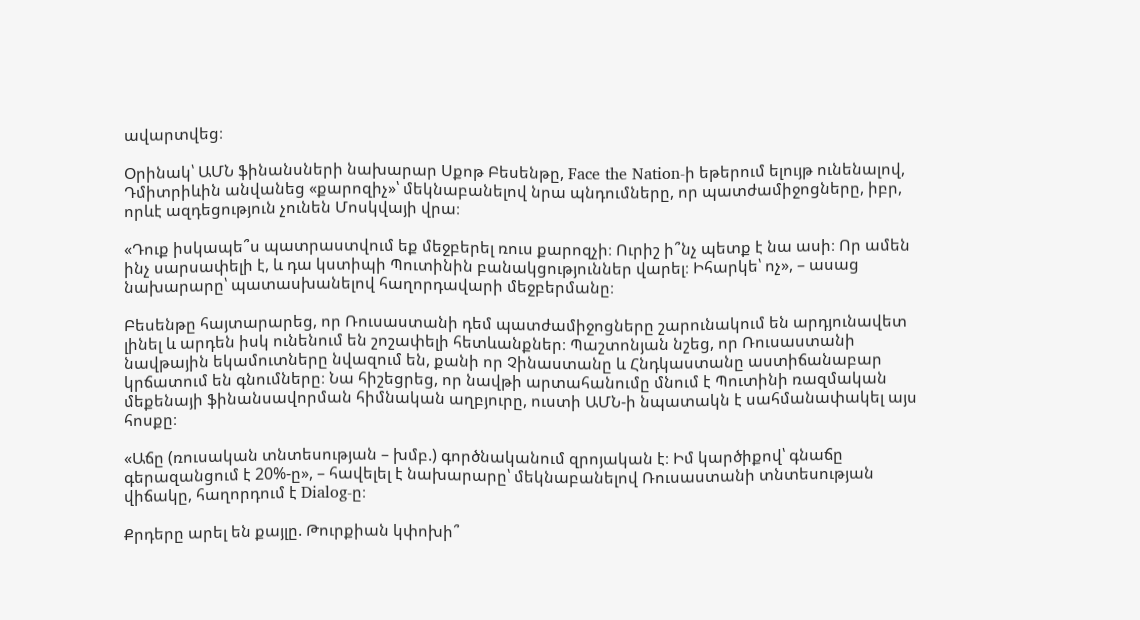ավարտվեց։

Օրինակ՝ ԱՄՆ ֆինանսների նախարար Սքոթ Բեսենթը, Face the Nation-ի եթերում ելույթ ունենալով, Դմիտրիևին անվանեց «քարոզիչ»՝ մեկնաբանելով նրա պնդումները, որ պատժամիջոցները, իբր, որևէ ազդեցություն չունեն Մոսկվայի վրա։

«Դուք իսկապե՞ս պատրաստվում եք մեջբերել ռուս քարոզչի։ Ուրիշ ի՞նչ պետք է նա ասի։ Որ ամեն ինչ սարսափելի է, և դա կստիպի Պուտինին բանակցություններ վարել։ Իհարկե՝ ոչ», – ասաց նախարարը՝ պատասխանելով հաղորդավարի մեջբերմանը։

Բեսենթը հայտարարեց, որ Ռուսաստանի դեմ պատժամիջոցները շարունակում են արդյունավետ լինել և արդեն իսկ ունենում են շոշափելի հետևանքներ։ Պաշտոնյան նշեց, որ Ռուսաստանի նավթային եկամուտները նվազում են, քանի որ Չինաստանը և Հնդկաստանը աստիճանաբար կրճատում են գնումները։ Նա հիշեցրեց, որ նավթի արտահանումը մնում է Պուտինի ռազմական մեքենայի ֆինանսավորման հիմնական աղբյուրը, ուստի ԱՄՆ-ի նպատակն է սահմանափակել այս հոսքը։

«Աճը (ռուսական տնտեսության – խմբ.) գործնականում զրոյական է։ Իմ կարծիքով՝ գնաճը գերազանցում է 20%-ը», – հավելել է նախարարը՝ մեկնաբանելով Ռուսաստանի տնտեսության վիճակը, հաղորդում է Dialog-ը։

Քրդերը արել են քայլը. Թուրքիան կփոխի՞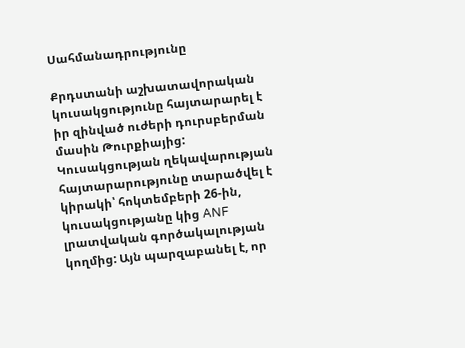Սահմանադրությունը

Քրդստանի աշխատավորական կուսակցությունը հայտարարել է իր զինված ուժերի դուրսբերման մասին Թուրքիայից: Կուսակցության ղեկավարության հայտարարությունը տարածվել է կիրակի՝ հոկտեմբերի 26-ին, կուսակցությանը կից ANF լրատվական գործակալության կողմից: Այն պարզաբանել է, որ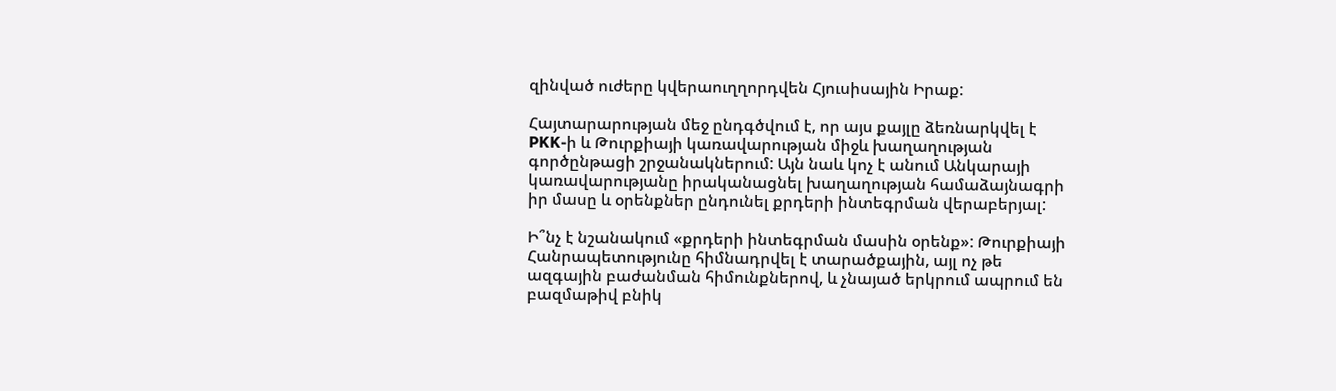զինված ուժերը կվերաուղղորդվեն Հյուսիսային Իրաք:

Հայտարարության մեջ ընդգծվում է, որ այս քայլը ձեռնարկվել է PKK-ի և Թուրքիայի կառավարության միջև խաղաղության գործընթացի շրջանակներում: Այն նաև կոչ է անում Անկարայի կառավարությանը իրականացնել խաղաղության համաձայնագրի իր մասը և օրենքներ ընդունել քրդերի ինտեգրման վերաբերյալ:

Ի՞նչ է նշանակում «քրդերի ինտեգրման մասին օրենք»: Թուրքիայի Հանրապետությունը հիմնադրվել է տարածքային, այլ ոչ թե ազգային բաժանման հիմունքներով, և չնայած երկրում ապրում են բազմաթիվ բնիկ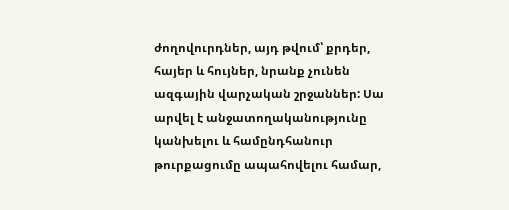ժողովուրդներ, այդ թվում՝ քրդեր, հայեր և հույներ, նրանք չունեն ազգային վարչական շրջաններ: Սա արվել է անջատողականությունը կանխելու և համընդհանուր թուրքացումը ապահովելու համար,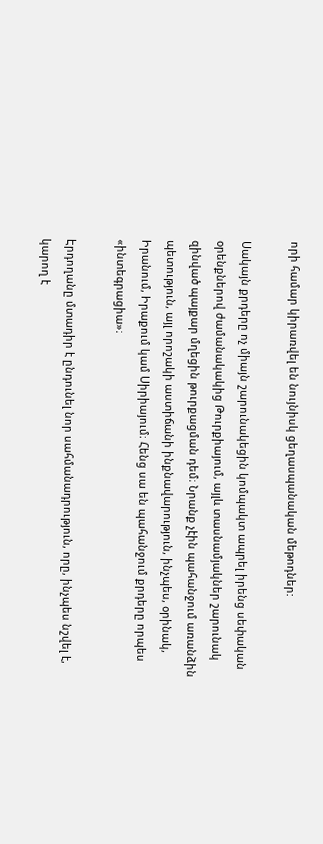որի համար կիրառվել են նույնիսկ ցեղասպանական մեթոդներ:

Սակայն քրդերը ոչ միայն շարունակեցին կոմպակտ ապրել իրենց սեփական օրենքներով ժամանակակից Թուրքիայում, այլև տասնամյակներ շարունակ զինված պայքար մղեցին թուրքացման դեմ։ Նրանք չէին պահանջում առանձին պետություն, այլ որոշակի աստիճանի ինքնավարություն, ինչպես, օրինակ, Իրանում, Իրաքում կամ Սիրիայում։ Հենց սա են պահանջում քրդերը որպես «ինտեգրացիա»։

Էրդողանը մտադիր է ընդունել նոր սահմանադրություն, որը, ինչպես նշվել է, կարող է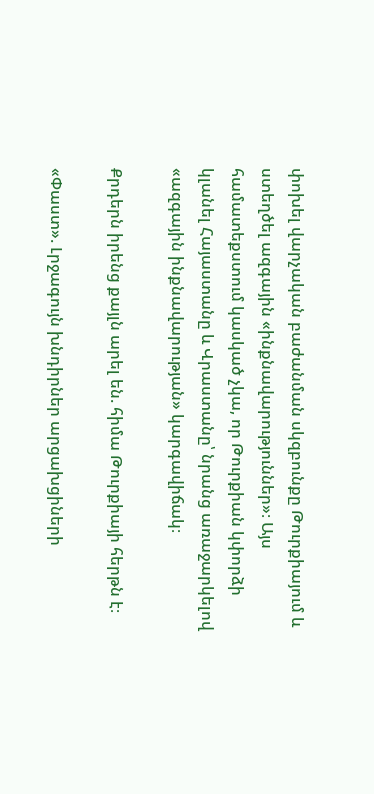փոխել վարչական բաժանման սկզբունքը Թուրքիայում և ստեղծել ազգային «ինքնավարություններ»։ Այս համատեքստում կասկած չկա, որ Թուրքիան կփորձի կլանել Հայաստանը և Վրաստանը՝ նրանց առաջարկելով «ազգային ինքնավարության» կարգավիճակ։

Քրդերն իրենց քայլն արել են. հիմա Թուրքիայի հերթն է։

«Փաստ». Լրջագույն խնդիրներ արցախցիների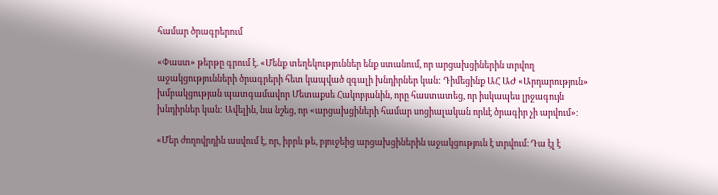համար ծրագրերում

«Փաստ» թերթը գրում է. «Մենք տեղեկություններ ենք ստանում, որ արցախցիներին տրվող աջակցությունների ծրագրերի հետ կապված զգալի խնդիրներ կան: Դիմեցինք ԱՀ ԱԺ «Արդարություն» խմբակցության պատգամավոր Մետաքսե Հակոբյանին, որը հաստատեց, որ իսկապես լրջագույն խնդիրներ կան: Ավելին, նա նշեց, որ «արցախցիների համար սոցիալական որևէ ծրագիր չի արվում»։

«Մեր ժողովրդին ասվում է, որ, իբրև թե, բյուջեից արցախցիներին աջակցություն է տրվում։ Դա էլ է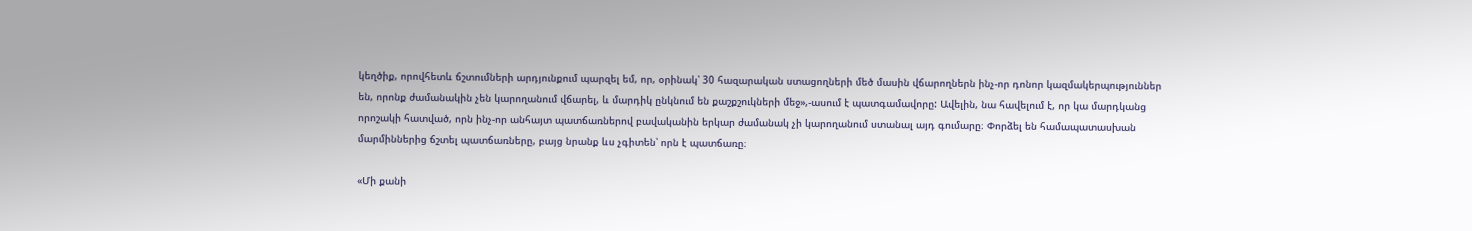կեղծիք, որովհետև ճշտումների արդյունքում պարզել եմ, որ, օրինակ՝ 30 հազարական ստացողների մեծ մասին վճարողներն ինչ-որ դոնոր կազմակերպություններ են, որոնք ժամանակին չեն կարողանում վճարել, և մարդիկ ընկնում են քաշքշուկների մեջ»,-ասում է պատգամավորը: Ավելին, նա հավելում է, որ կա մարդկանց որոշակի հատված, որն ինչ-որ անհայտ պատճառներով բավականին երկար ժամանակ չի կարողանում ստանալ այդ գումարը։ Փորձել են համապատասխան մարմիններից ճշտել պատճառները, բայց նրանք ևս չգիտեն՝ որն է պատճառը։

«Մի քանի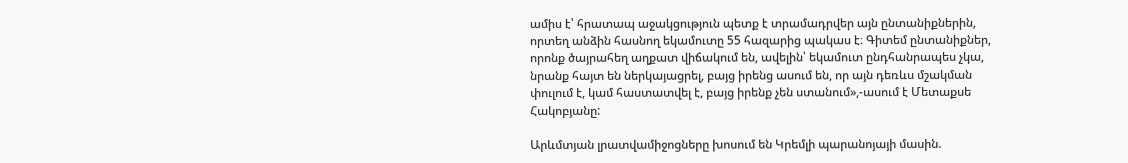ամիս է՝ հրատապ աջակցություն պետք է տրամադրվեր այն ընտանիքներին, որտեղ անձին հասնող եկամուտը 55 հազարից պակաս է։ Գիտեմ ընտանիքներ, որոնք ծայրահեղ աղքատ վիճակում են, ավելին՝ եկամուտ ընդհանրապես չկա, նրանք հայտ են ներկայացրել, բայց իրենց ասում են, որ այն դեռևս մշակման փուլում է, կամ հաստատվել է, բայց իրենք չեն ստանում»,-ասում է Մետաքսե Հակոբյանը:

Արևմտյան լրատվամիջոցները խոսում են Կրեմլի պարանոյայի մասին.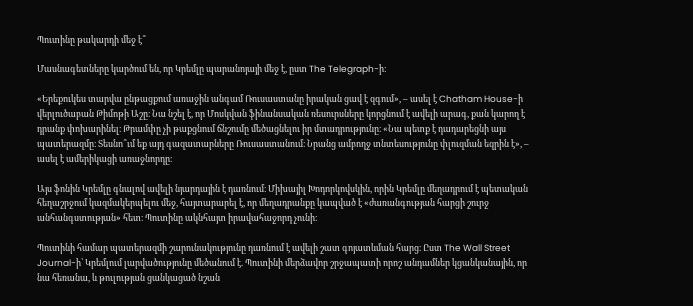Պուտինը թակարդի մեջ է՞

Մասնագետները կարծում են, որ Կրեմլը պարանոյայի մեջ է, ըստ The Telegraph-ի։

«Երեքուկես տարվա ընթացքում առաջին անգամ Ռուսաստանը իրական ցավ է զգում», – ասել է Chatham House-ի վերլուծաբան Թիմոթի Աշը։ Նա նշել է, որ Մոսկվան ֆինանսական ռեսուրսները կորցնում է ավելի արագ, քան կարող է դրանք փոխարինել։ Թրամփը չի թաքցնում ճնշումը մեծացնելու իր մտադրությունը։ «Նա պետք է դադարեցնի այս պատերազմը։ Տեսնո՞ւմ եք այդ գազատարները Ռուսաստանում։ Նրանց ամբողջ տնտեսությունը փլուզման եզրին է», – ասել է ամերիկացի առաջնորդը։

Այս ֆոնին Կրեմլը գնալով ավելի նյարդային է դառնում։ Միխայիլ Խոդորկովսկին, որին Կրեմլը մեղադրում է պետական հեղաշրջում կազմակերպելու մեջ, հայտարարել է, որ մեղադրանքը կապված է «ժառանգության հարցի շուրջ անհանգստության» հետ։ Պուտինը ակնհայտ իրավահաջորդ չունի։

Պուտինի համար պատերազմի շարունակությունը դառնում է ավելի շատ գոյատևման հարց։ Ըստ The Wall Street Journal-ի՝ Կրեմլում լարվածությունը մեծանում է. Պուտինի մերձավոր շրջապատի որոշ անդամներ կցանկանային, որ նա հեռանա, և թուլության ցանկացած նշան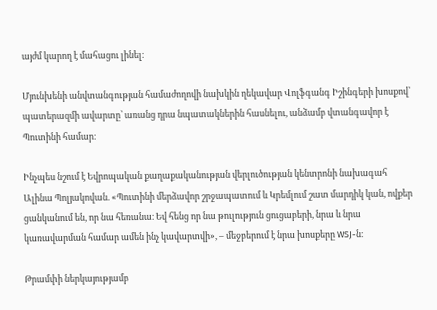այժմ կարող է մահացու լինել։

Մյունխենի անվտանգության համաժողովի նախկին ղեկավար Վոլֆգանգ Իշինգերի խոսքով՝ պատերազմի ավարտը՝ առանց դրա նպատակներին հասնելու, անձամբ վտանգավոր է Պուտինի համար։

Ինչպես նշում է Եվրոպական քաղաքականության վերլուծության կենտրոնի նախագահ Ալինա Պոլյակովան. «Պուտինի մերձավոր շրջապատում և Կրեմլում շատ մարդիկ կան, ովքեր ցանկանում են, որ նա հեռանա։ Եվ հենց որ նա թուլություն ցուցաբերի, նրա և նրա կառավարման համար ամեն ինչ կավարտվի», – մեջբերում է նրա խոսքերը WSJ-ն։

Թրամփի ներկայությամբ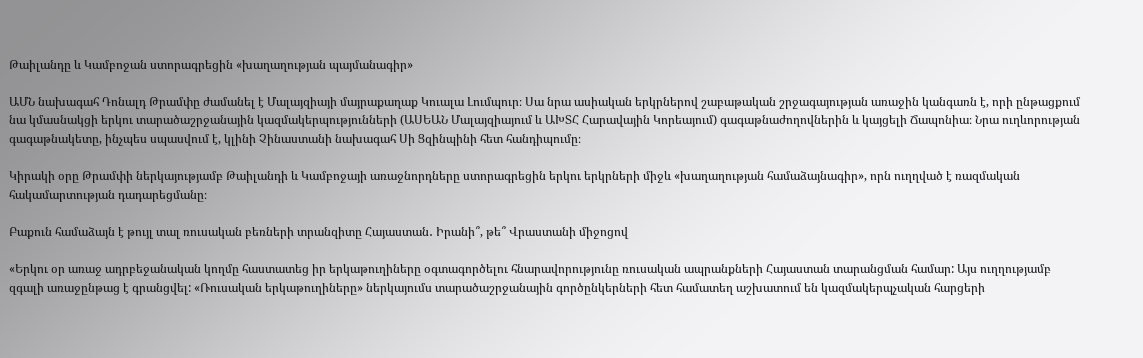Թաիլանդը և Կամբոջան ստորագրեցին «խաղաղության պայմանագիր»

ԱՄՆ նախագահ Դոնալդ Թրամփը ժամանել է Մալայզիայի մայրաքաղաք Կուալա Լումպուր։ Սա նրա ասիական երկրներով շաբաթական շրջագայության առաջին կանգառն է, որի ընթացքում նա կմասնակցի երկու տարածաշրջանային կազմակերպությունների (ԱՍԵԱՆ Մալայզիայում և ԱԽՏՀ Հարավային Կորեայում) գագաթնաժողովներին և կայցելի Ճապոնիա։ Նրա ուղևորության գագաթնակետը, ինչպես սպասվում է, կլինի Չինաստանի նախագահ Սի Ցզինպինի հետ հանդիպումը։

Կիրակի օրը Թրամփի ներկայությամբ Թաիլանդի և Կամբոջայի առաջնորդները ստորագրեցին երկու երկրների միջև «խաղաղության համաձայնագիր», որն ուղղված է ռազմական հակամարտության դադարեցմանը։

Բաքուն համաձայն է թույլ տալ ռուսական բեռների տրանզիտը Հայաստան․ Իրանի՞, թե՞ Վրաստանի միջոցով

«Երկու օր առաջ ադրբեջանական կողմը հաստատեց իր երկաթուղիները օգտագործելու հնարավորությունը ռուսական ապրանքների Հայաստան տարանցման համար: Այս ուղղությամբ զգալի առաջընթաց է գրանցվել: «Ռուսական երկաթուղիները» ներկայումս տարածաշրջանային գործընկերների հետ համատեղ աշխատում են կազմակերպչական հարցերի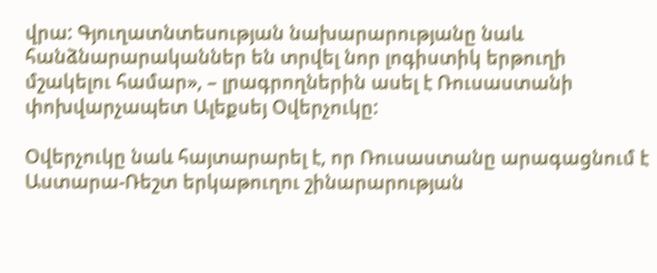վրա: Գյուղատնտեսության նախարարությանը նաև հանձնարարականներ են տրվել նոր լոգիստիկ երթուղի մշակելու համար», – լրագրողներին ասել է Ռուսաստանի փոխվարչապետ Ալեքսեյ Օվերչուկը:

Օվերչուկը նաև հայտարարել է, որ Ռուսաստանը արագացնում է Աստարա-Ռեշտ երկաթուղու շինարարության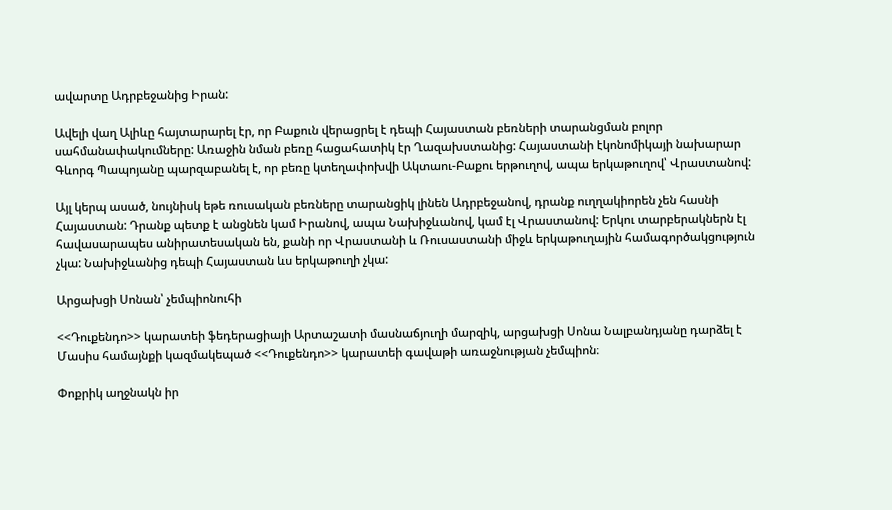ավարտը Ադրբեջանից Իրան:

Ավելի վաղ Ալիևը հայտարարել էր, որ Բաքուն վերացրել է դեպի Հայաստան բեռների տարանցման բոլոր սահմանափակումները: Առաջին նման բեռը հացահատիկ էր Ղազախստանից: Հայաստանի էկոնոմիկայի նախարար Գևորգ Պապոյանը պարզաբանել է, որ բեռը կտեղափոխվի Ակտաու-Բաքու երթուղով, ապա երկաթուղով՝ Վրաստանով:

Այլ կերպ ասած, նույնիսկ եթե ռուսական բեռները տարանցիկ լինեն Ադրբեջանով, դրանք ուղղակիորեն չեն հասնի Հայաստան: Դրանք պետք է անցնեն կամ Իրանով, ապա Նախիջևանով, կամ էլ Վրաստանով: Երկու տարբերակներն էլ հավասարապես անիրատեսական են, քանի որ Վրաստանի և Ռուսաստանի միջև երկաթուղային համագործակցություն չկա: Նախիջևանից դեպի Հայաստան ևս երկաթուղի չկա:

Արցախցի Սոնան՝ չեմպիոնուհի

<<Դուքենդո>> կարատեի ֆեդերացիայի Արտաշատի մասնաճյուղի մարզիկ, արցախցի Սոնա Նալբանդյանը դարձել է Մասիս համայնքի կազմակեպած <<Դուքենդո>> կարատեի գավաթի առաջնության չեմպիոն։

Փոքրիկ աղջնակն իր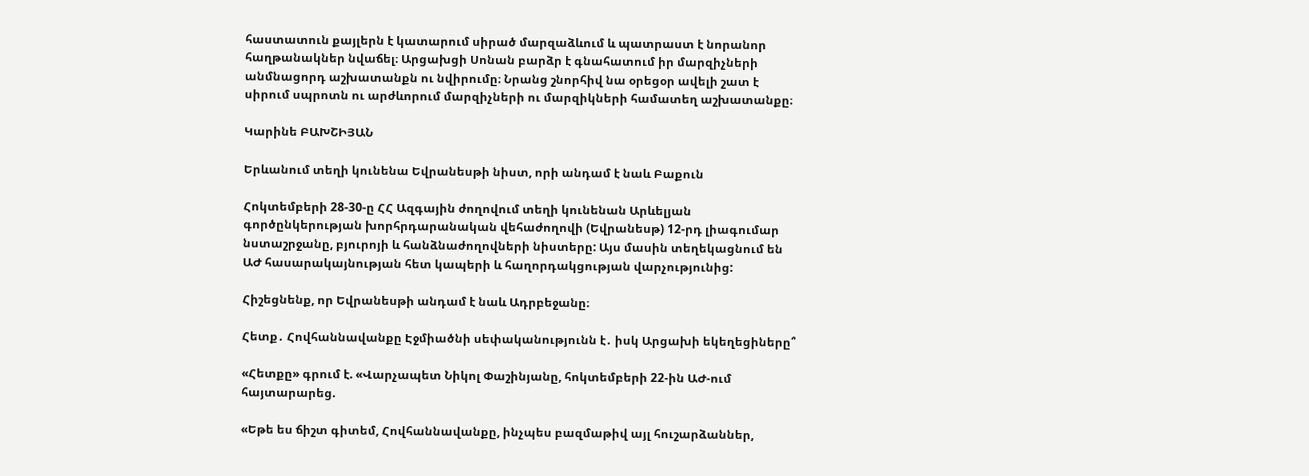հաստատուն քայլերն է կատարում սիրած մարզաձևում և պատրաստ է նորանոր հաղթանակներ նվաճել։ Արցախցի Սոնան բարձր է գնահատում իր մարզիչների անմնացորդ աշխատանքն ու նվիրումը։ Նրանց շնորհիվ նա օրեցօր ավելի շատ է սիրում սպրոտն ու արժևորում մարզիչների ու մարզիկների համատեղ աշխատանքը։

Կարինե ԲԱԽՇԻՅԱՆ

Երևանում տեղի կունենա Եվրանեսթի նիստ, որի անդամ է նաև Բաքուն

Հոկտեմբերի 28-30-ը ՀՀ Ազգային ժողովում տեղի կունենան Արևելյան գործընկերության խորհրդարանական վեհաժողովի (Եվրանեսթ) 12-րդ լիագումար նստաշրջանը, բյուրոյի և հանձնաժողովների նիստերը: Այս մասին տեղեկացնում են ԱԺ հասարակայնության հետ կապերի և հաղորդակցության վարչությունից:

Հիշեցնենք, որ Եվրանեսթի անդամ է նաև Ադրբեջանը։

Հետք․ Հովհաննավանքը Էջմիածնի սեփականությունն է․ իսկ Արցախի եկեղեցիները՞

«Հետքը» գրում է. «Վարչապետ Նիկոլ Փաշինյանը, հոկտեմբերի 22-ին ԱԺ-ում հայտարարեց.

«Եթե ես ճիշտ գիտեմ, Հովհաննավանքը, ինչպես բազմաթիվ այլ հուշարձաններ,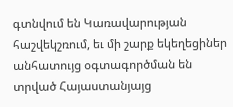գտնվում են Կառավարության հաշվեկշռում, եւ մի շարք եկեղեցիներ անհատույց օգտագործման են տրված Հայաստանյայց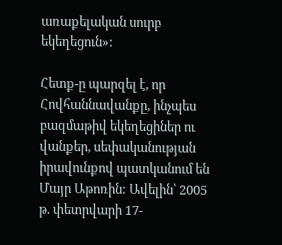առաքելական սուրբ եկեղեցուն»:

Հետք-ը պարզել է, որ Հովհաննավանքը, ինչպես բազմաթիվ եկեղեցիներ ու վանքեր, սեփականության իրավունքով պատկանում են Մայր Աթոռին: Ավելին՝ 2005 թ. փետրվարի 17-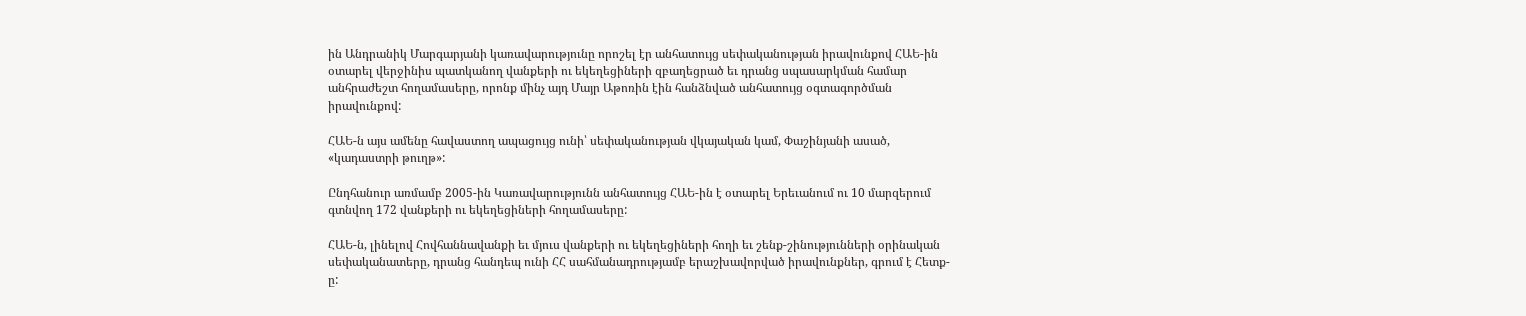ին Անդրանիկ Մարգարյանի կառավարությունը որոշել էր անհատույց սեփականության իրավունքով ՀԱԵ-ին օտարել վերջինիս պատկանող վանքերի ու եկեղեցիների զբաղեցրած եւ դրանց սպասարկման համար անհրաժեշտ հողամասերը, որոնք մինչ այդ Մայր Աթոռին էին հանձնված անհատույց օգտագործման իրավունքով:

ՀԱԵ-ն այս ամենը հավաստող ապացույց ունի՝ սեփականության վկայական կամ, Փաշինյանի ասած, «կադաստրի թուղթ»:

Ընդհանուր առմամբ 2005-ին Կառավարությունն անհատույց ՀԱԵ-ին է օտարել Երեւանում ու 10 մարզերում գտնվող 172 վանքերի ու եկեղեցիների հողամասերը:

ՀԱԵ-ն, լինելով Հովհաննավանքի եւ մյուս վանքերի ու եկեղեցիների հողի եւ շենք-շինությունների օրինական սեփականատերը, դրանց հանդեպ ունի ՀՀ սահմանադրությամբ երաշխավորված իրավունքներ, գրում է Հետք-ը: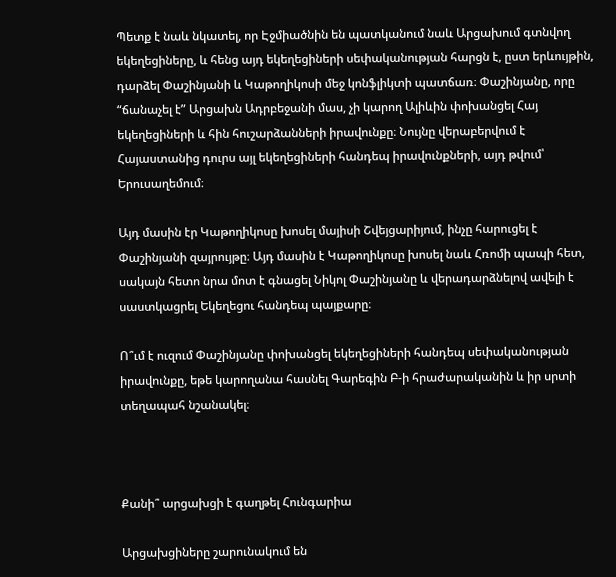Պետք է նաև նկատել, որ Էջմիածնին են պատկանում նաև Արցախում գտնվող եկեղեցիները, և հենց այդ եկեղեցիների սեփականության հարցն է, ըստ երևույթին, դարձել Փաշինյանի և Կաթողիկոսի մեջ կոնֆլիկտի պատճառ։ Փաշինյանը, որը “ճանաչել է” Արցախն Ադրբեջանի մաս, չի կարող Ալիևին փոխանցել Հայ եկեղեցիների և հին հուշարձանների իրավունքը։ Նույնը վերաբերվում է Հայաստանից դուրս այլ եկեղեցիների հանդեպ իրավունքների, այդ թվում՝ Երուսաղեմում։

Այդ մասին էր Կաթողիկոսը խոսել մայիսի Շվեյցարիյում, ինչը հարուցել է Փաշինյանի զայրույթը։ Այդ մասին է Կաթողիկոսը խոսել նաև Հռոմի պապի հետ, սակայն հետո նրա մոտ է գնացել Նիկոլ Փաշինյանը և վերադարձնելով ավելի է սաստկացրել Եկեղեցու հանդեպ պայքարը։

Ո՞ւմ է ուզում Փաշինյանը փոխանցել եկեղեցիների հանդեպ սեփականության իրավունքը, եթե կարողանա հասնել Գարեգին Բ-ի հրաժարականին և իր սրտի տեղապահ նշանակել։



Քանի՞ արցախցի է գաղթել Հունգարիա

Արցախցիները շարունակում են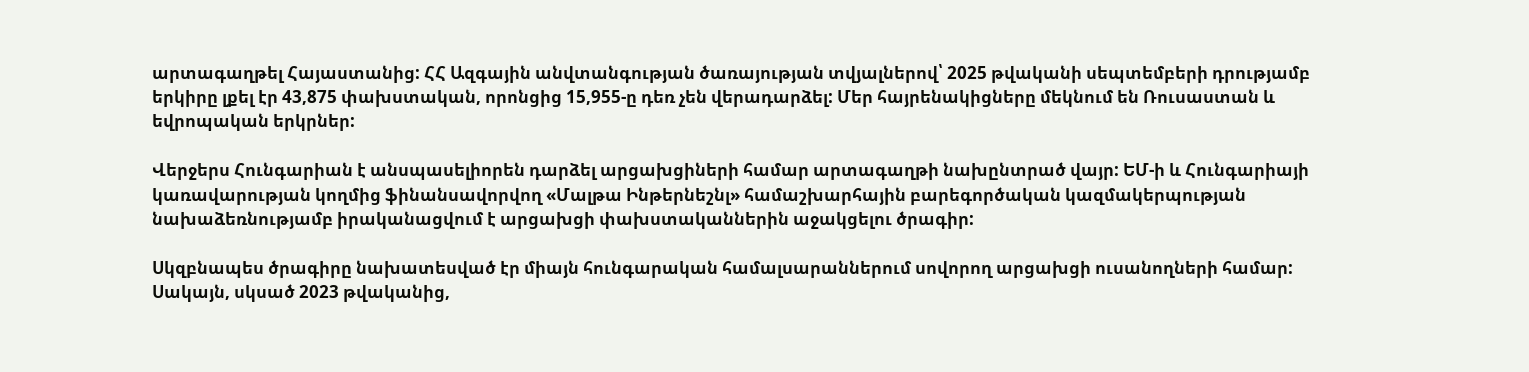արտագաղթել Հայաստանից: ՀՀ Ազգային անվտանգության ծառայության տվյալներով՝ 2025 թվականի սեպտեմբերի դրությամբ երկիրը լքել էր 43,875 փախստական, որոնցից 15,955-ը դեռ չեն վերադարձել: Մեր հայրենակիցները մեկնում են Ռուսաստան և եվրոպական երկրներ:

Վերջերս Հունգարիան է անսպասելիորեն դարձել արցախցիների համար արտագաղթի նախընտրած վայր: ԵՄ-ի և Հունգարիայի կառավարության կողմից ֆինանսավորվող «Մալթա Ինթերնեշնլ» համաշխարհային բարեգործական կազմակերպության նախաձեռնությամբ իրականացվում է արցախցի փախստականներին աջակցելու ծրագիր:

Սկզբնապես ծրագիրը նախատեսված էր միայն հունգարական համալսարաններում սովորող արցախցի ուսանողների համար: Սակայն, սկսած 2023 թվականից,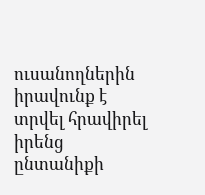ուսանողներին իրավունք է տրվել հրավիրել իրենց ընտանիքի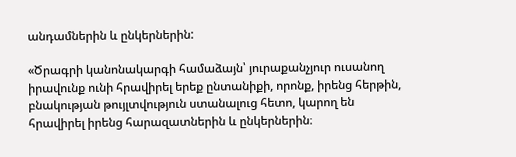անդամներին և ընկերներին:

«Ծրագրի կանոնակարգի համաձայն՝ յուրաքանչյուր ուսանող իրավունք ունի հրավիրել երեք ընտանիքի, որոնք, իրենց հերթին, բնակության թույլտվություն ստանալուց հետո, կարող են հրավիրել իրենց հարազատներին և ընկերներին։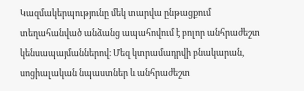Կազմակերպությունը մեկ տարվա ընթացքում տեղահանված անձանց ապահովում է բոլոր անհրաժեշտ կենսապայմաններով։ Մեզ կտրամադրվի բնակարան, սոցիալական նպաստներ և անհրաժեշտ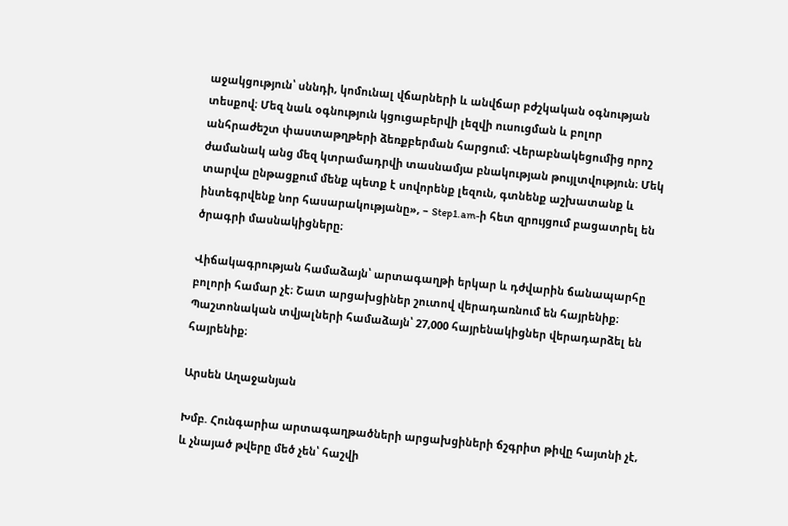աջակցություն՝ սննդի, կոմունալ վճարների և անվճար բժշկական օգնության տեսքով։ Մեզ նաև օգնություն կցուցաբերվի լեզվի ուսուցման և բոլոր անհրաժեշտ փաստաթղթերի ձեռքբերման հարցում։ Վերաբնակեցումից որոշ ժամանակ անց մեզ կտրամադրվի տասնամյա բնակության թույլտվություն։ Մեկ տարվա ընթացքում մենք պետք է սովորենք լեզուն, գտնենք աշխատանք և ինտեգրվենք նոր հասարակությանը», – Step1.am-ի հետ զրույցում բացատրել են ծրագրի մասնակիցները։

Վիճակագրության համաձայն՝ արտագաղթի երկար և դժվարին ճանապարհը բոլորի համար չէ։ Շատ արցախցիներ շուտով վերադառնում են հայրենիք։ Պաշտոնական տվյալների համաձայն՝ 27,000 հայրենակիցներ վերադարձել են հայրենիք։

Արսեն Աղաջանյան

Խմբ. Հունգարիա արտագաղթածների արցախցիների ճշգրիտ թիվը հայտնի չէ, և չնայած թվերը մեծ չեն՝ հաշվի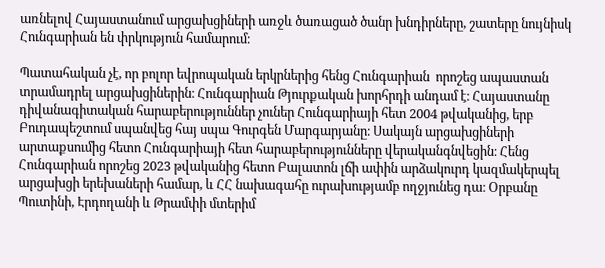առնելով Հայաստանում արցախցիների առջև ծառացած ծանր խնդիրները, շատերը նույնիսկ Հունգարիան են փրկություն համարում։

Պատահական չէ, որ բոլոր եվրոպական երկրներից հենց Հունգարիան  որոշեց ապաստան տրամադրել արցախցիներին։ Հունգարիան Թյուրքական խորհրդի անդամ է։ Հայաստանը դիվանագիտական հարաբերություններ չուներ Հունգարիայի հետ 2004 թվականից, երբ Բուդապեշտում սպանվեց հայ սպա Գուրգեն Մարգարյանը։ Սակայն արցախցիների արտաքսումից հետո Հունգարիայի հետ հարաբերությունները վերականգնվեցին։ Հենց Հունգարիան որոշեց 2023 թվականից հետո Բալատոն լճի ափին արձակուրդ կազմակերպել արցախցի երեխաների համար, և ՀՀ նախագահը ուրախությամբ ողջյունեց դա։ Օրբանը  Պուտինի, Էրդողանի և Թրամփի մտերիմ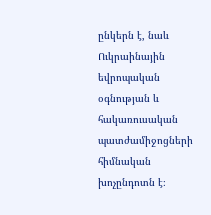ընկերն է, նաև Ուկրաինային եվրոպական օգնության և հակառուսական պատժամիջոցների հիմնական խոչընդոտն է։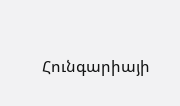Հունգարիայի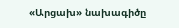«Արցախ» նախագիծը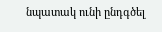նպատակ ունի ընդգծել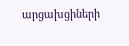արցախցիների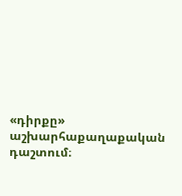«դիրքը» աշխարհաքաղաքական դաշտում։